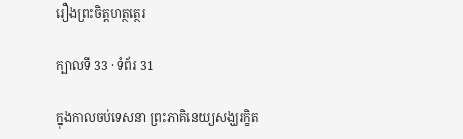រឿងព្រះចិត្តហត្ថត្ថេរ

ក្បាលទី 33 · ទំព័រ 31

ក្នុងកាលចប់ទេសនា ព្រះភាគិនេយ្យសង្ឃរក្ខិត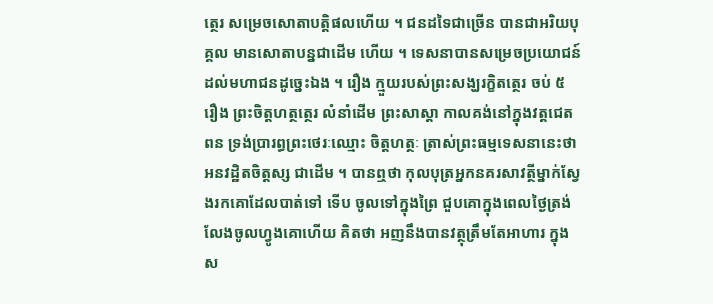ត្ថេរ សម្រេចសោតាបត្តិផលហើយ ។ ជនដទៃជាច្រើន បានជាអរិយបុគ្គល មានសោតាបន្នជាដើម ហើយ ។ ទេសនាបានសម្រេចប្រយោជន៍ដល់មហាជនដូច្នេះឯង ។ រឿង ក្មួយរបស់ព្រះសង្ឃរក្ខិតត្ថេរ ចប់ ៥ រឿង ព្រះចិត្តហត្ថត្ថេរ លំនាំដើម ព្រះសាស្តា កាលគង់នៅក្នុងវត្តជេតពន ទ្រង់ប្រារព្ធព្រះថេរៈឈ្មោះ ចិត្តហត្ថៈ ត្រាស់ព្រះធម្មទេសនានេះថា អនវដ្ឋិតចិត្តស្ស ជាដើម ។ បានឮថា កុលបុត្រអ្នកនគរសាវត្ថីម្នាក់ស្វែងរកគោដែលបាត់ទៅ ទើប ចូលទៅក្នុងព្រៃ ជួបគោក្នុងពេលថ្ងៃត្រង់ លែងចូលហ្វូងគោហើយ គិតថា អញនឹងបានវត្ថុត្រឹមតែអាហារ ក្នុងស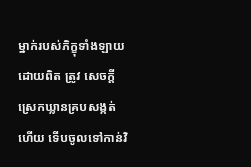ម្នាក់របស់ភិក្ខុទាំងឡាយដោយពិត ត្រូវ សេចក្តីស្រេកឃ្លានគ្របសង្កត់ហើយ ទើបចូលទៅកាន់វិ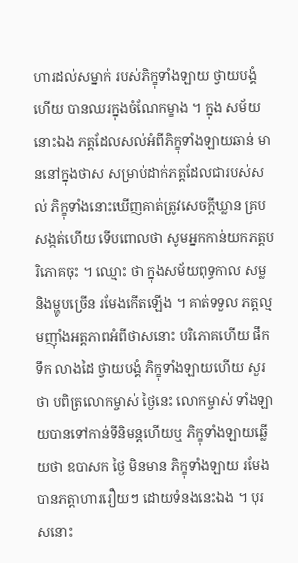ហារដល់សម្នាក់ របស់ភិក្ខុទាំងឡាយ ថ្វាយបង្គំហើយ បានឈរក្នុងចំណែកម្ខាង ។ ក្នុង សម័យនោះឯង ភត្តដែលសល់អំពីភិក្ខុទាំងឡាយឆាន់ មាននៅក្នុងថាស សម្រាប់ដាក់ភត្តដែលជារបស់សល់ ភិក្ខុទាំងនោះឃើញគាត់ត្រូវសេចក្តីឃ្លាន គ្របសង្កត់ហើយ ទើបពោលថា សូមអ្នកកាន់យកភត្តបរិភោគចុះ ។ ឈ្មោះ ថា ក្នុងសម័យពុទ្ធកាល សម្ល និងម្ហូបច្រើន រមែងកើតឡើង ។ គាត់ទទួល ភត្តល្មមញ៉ាំងអត្តភាពអំពីថាសនោះ បរិភោគហើយ ផឹកទឹក លាងដៃ ថ្វាយបង្គំ ភិក្ខុទាំងឡាយហើយ សួរថា បពិត្រលោកម្ចាស់ ថ្ងៃនេះ លោកម្ចាស់ ទាំងឡាយបានទៅកាន់ទីនិមន្តហើយឬ ភិក្ខុទាំងឡាយឆ្លើយថា ឧបាសក ថ្ងៃ មិនមាន ភិក្ខុទាំងឡាយ រមែងបានភត្តាហាររឿយៗ ដោយទំនងនេះឯង ។ បុរសនោះ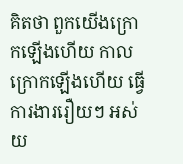គិតថា ពួកយើងក្រោកឡើងហើយ កាលក្រោកឡើងហើយ ធ្វើការងាររឿយៗ អស់យ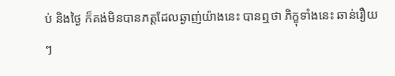ប់ និងថ្ងៃ ក៏គង់មិនបានភត្តដែលឆ្ងាញ់យ៉ាងនេះ បានឮថា ភិក្ខុទាំងនេះ ឆាន់រឿយៗ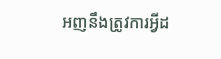អញនឹងត្រូវការអ្វីដ